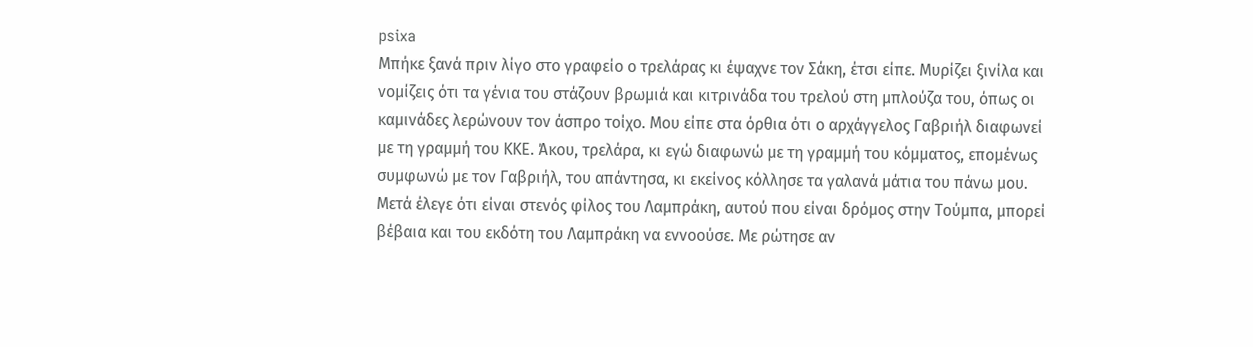psixa
Μπήκε ξανά πριν λίγο στο γραφείο ο τρελάρας κι έψαχνε τον Σάκη, έτσι είπε. Μυρίζει ξινίλα και νομίζεις ότι τα γένια του στάζουν βρωμιά και κιτρινάδα του τρελού στη μπλούζα του, όπως οι καμινάδες λερώνουν τον άσπρο τοίχο. Μου είπε στα όρθια ότι ο αρχάγγελος Γαβριήλ διαφωνεί με τη γραμμή του ΚΚΕ. Άκου, τρελάρα, κι εγώ διαφωνώ με τη γραμμή του κόμματος, επομένως συμφωνώ με τον Γαβριήλ, του απάντησα, κι εκείνος κόλλησε τα γαλανά μάτια του πάνω μου. Μετά έλεγε ότι είναι στενός φίλος του Λαμπράκη, αυτού που είναι δρόμος στην Τούμπα, μπορεί βέβαια και του εκδότη του Λαμπράκη να εννοούσε. Με ρώτησε αν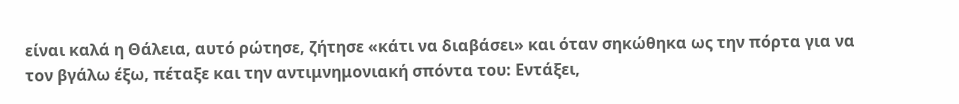είναι καλά η Θάλεια, αυτό ρώτησε, ζήτησε «κάτι να διαβάσει» και όταν σηκώθηκα ως την πόρτα για να τον βγάλω έξω, πέταξε και την αντιμνημονιακή σπόντα του: Εντάξει,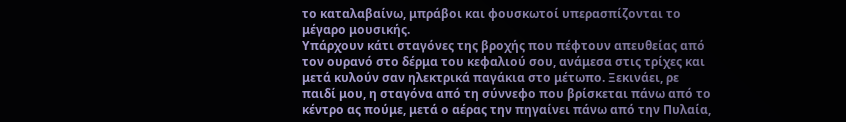το καταλαβαίνω, μπράβοι και φουσκωτοί υπερασπίζονται το μέγαρο μουσικής.
Υπάρχουν κάτι σταγόνες της βροχής που πέφτουν απευθείας από τον ουρανό στο δέρμα του κεφαλιού σου, ανάμεσα στις τρίχες και μετά κυλούν σαν ηλεκτρικά παγάκια στο μέτωπο. Ξεκινάει, ρε παιδί μου, η σταγόνα από τη σύννεφο που βρίσκεται πάνω από το κέντρο ας πούμε, μετά ο αέρας την πηγαίνει πάνω από την Πυλαία,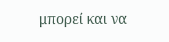μπορεί και να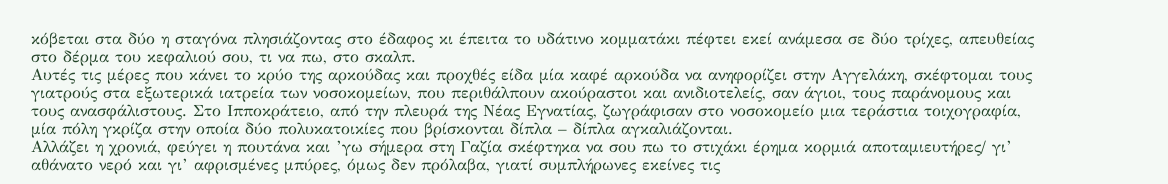κόβεται στα δύο η σταγόνα πλησιάζοντας στο έδαφος κι έπειτα το υδάτινο κομματάκι πέφτει εκεί ανάμεσα σε δύο τρίχες, απευθείας στο δέρμα του κεφαλιού σου, τι να πω, στο σκαλπ.
Αυτές τις μέρες που κάνει το κρύο της αρκούδας και προχθές είδα μία καφέ αρκούδα να ανηφορίζει στην Αγγελάκη, σκέφτομαι τους γιατρούς στα εξωτερικά ιατρεία των νοσοκομείων, που περιθάλπουν ακούραστοι και ανιδιοτελείς, σαν άγιοι, τους παράνομους και τους ανασφάλιστους. Στο Ιπποκράτειο, από την πλευρά της Νέας Εγνατίας, ζωγράφισαν στο νοσοκομείο μια τεράστια τοιχογραφία, μία πόλη γκρίζα στην οποία δύο πολυκατοικίες που βρίσκονται δίπλα – δίπλα αγκαλιάζονται.
Αλλάζει η χρονιά, φεύγει η πουτάνα και ’γω σήμερα στη Γαζία σκέφτηκα να σου πω το στιχάκι έρημα κορμιά αποταμιευτήρες/ γι’ αθάνατο νερό και γι’ αφρισμένες μπύρες, όμως δεν πρόλαβα, γιατί συμπλήρωνες εκείνες τις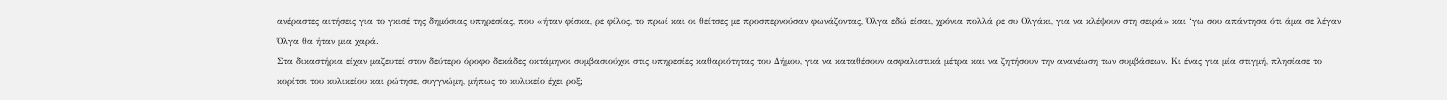ανέραστες αιτήσεις για το γκισέ της δημόσιας υπηρεσίας, που «ήταν φίσκα, ρε φίλος, το πρωί και οι θείτσες με προσπερνούσαν φωνάζοντας, Όλγα εδώ είσαι, χρόνια πολλά ρε συ Ολγάκι, για να κλέψουν στη σειρά» και ‘γω σου απάντησα ότι άμα σε λέγαν Όλγα θα ήταν μια χαρά.
Στα δικαστήρια είχαν μαζευτεί στον δεύτερο όροφο δεκάδες οκτάμηνοι συμβασιούχοι στις υπηρεσίες καθαριότητας του Δήμου, για να καταθέσουν ασφαλιστικά μέτρα και να ζητήσουν την ανανέωση των συμβάσεων. Κι ένας για μία στιγμή, πλησίασε το κορίτσι του κυλικείου και ρώτησε, συγγνώμη, μήπως το κυλικείο έχει ροξ;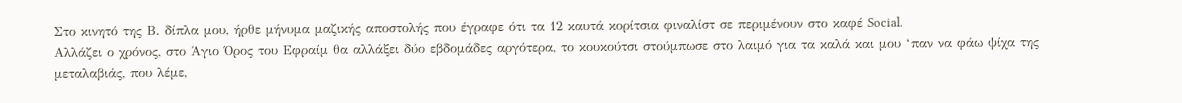Στο κινητό της Β. δίπλα μου, ήρθε μήνυμα μαζικής αποστολής που έγραφε ότι τα 12 καυτά κορίτσια φιναλίστ σε περιμένουν στο καφέ Social.
Αλλάζει ο χρόνος, στο Άγιο Όρος του Εφραίμ θα αλλάξει δύο εβδομάδες αργότερα, το κουκούτσι στούμπωσε στο λαιμό για τα καλά και μου ‘παν να φάω ψίχα της μεταλαβιάς, που λέμε,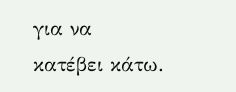για να κατέβει κάτω.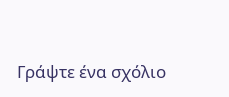Γράψτε ένα σχόλιο